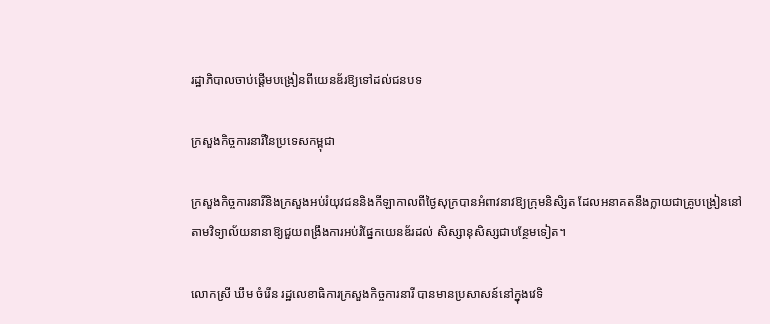រដ្ឋាភិបាលចាប់ផ្តើមបង្រៀនពីយេនឌ័រឱ្យទៅដល់ជនបទ

ក្រសួងកិច្ចការនារីនៃប្រទេសកម្ពុជា

ក្រសួងកិច្ចការនារីនិងក្រសួងអប់រំយុវជននិងកីឡាកាលពីថ្ងៃសុក្របានអំពាវនាវឱ្យក្រុមនិសិ្សត ដែលអនាគតនឹងក្លាយជាគ្រូបង្រៀននៅតាមវិទ្យាល័យនានាឱ្យជួយពង្រឹងការអប់រំផ្នែកយេនឌ័រដល់ សិស្សានុសិស្សជាបន្ថែមទៀត។

លោកស្រី ឃឹម ចំរើន រដ្ឋលេខាធិការក្រសួងកិច្ចការនារី បានមានប្រសាសន៍នៅក្នុងវេទិ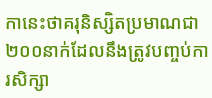កានេះថាគរុនិស្សិតប្រមាណជា២០០នាក់ដែលនឹងត្រូវបញ្ចប់ការសិក្សា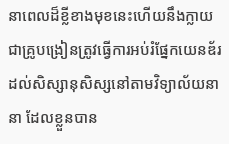នាពេលដ៏ខ្លីខាងមុខនេះហើយនឹងក្លាយជាគ្រូបង្រៀនត្រូវធ្វើការអប់រំផ្នែកយេនឌ័រដល់សិស្សានុសិស្សនៅតាមវិទ្យាល័យនានា ដែលខ្លួនបាន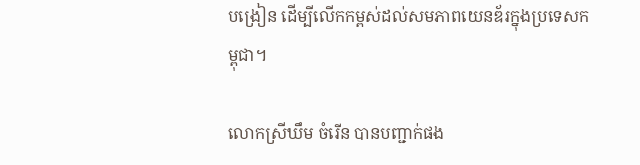បង្រៀន ដើម្បីលើកកម្ពស់ដល់សមភាពយេនឌ័រក្នុងប្រទេសកម្ពុជា។

លោកស្រីឃឹម ចំរើន បានបញ្ជាក់ផង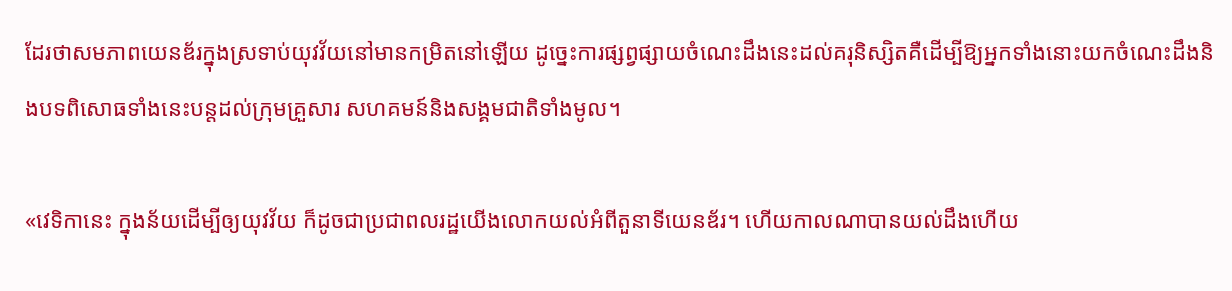ដែរថាសមភាពយេនឌ័រក្នុងស្រទាប់យុវវ័យនៅមានកម្រិតនៅឡើយ ដូច្នេះការផ្សព្វផ្សាយចំណេះដឹងនេះដល់គរុនិស្សិតគឺដើម្បីឱ្យអ្នកទាំងនោះយកចំណេះដឹងនិងបទពិសោធទាំងនេះបន្តដល់ក្រុមគ្រួសារ សហគមន៍និងសង្គមជាតិទាំងមូល។

«វេទិកានេះ ក្នុងន័យដើម្បីឲ្យយុវវ័យ ក៏ដូចជាប្រជាពលរដ្ឋយើងលោកយល់អំពីតួនាទីយេនឌ័រ។ ហើយកាលណាបានយល់ដឹងហើយ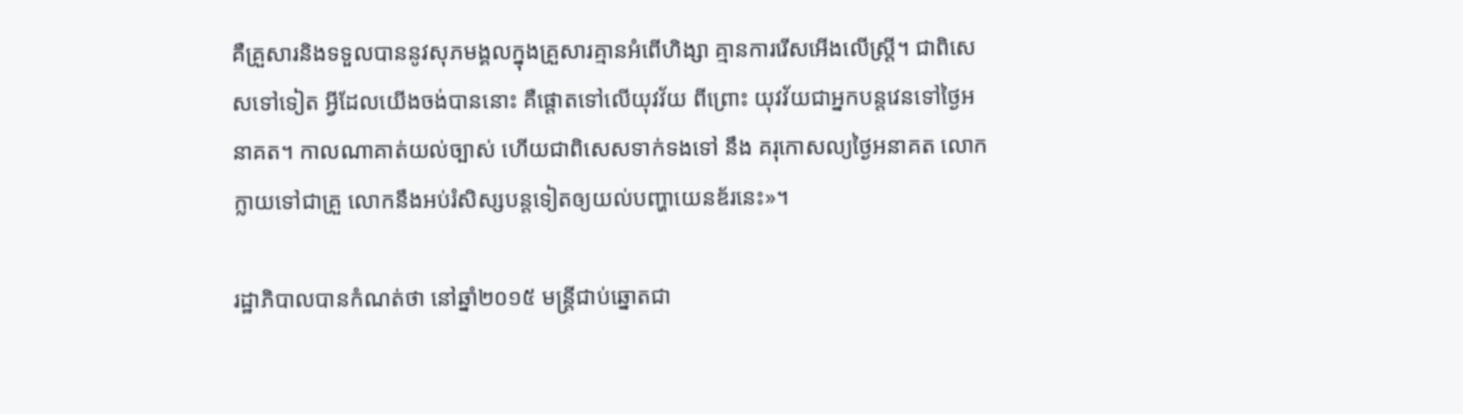គឺគ្រួសារនិងទទួលបាននូវសុភមង្គលក្នុងគ្រួសារគ្មានអំពើហិង្សា គ្មានការរើសអើងលើស្រ្តី។ ជាពិសេសទៅទៀត អ្វីដែលយើងចង់បាននោះ គឺផ្តោតទៅលើយុវវ័យ ពីព្រោះ យុវវ័យជាអ្នកបន្តវេនទៅថ្ងៃអនាគត។ កាលណាគាត់យល់ច្បាស់ ហើយជាពិសេសទាក់ទងទៅ នឹង គរុកោសល្យថ្ងៃអនាគត លោកក្លាយទៅជាគ្រួ លោកនឹងអប់រំសិស្សបន្តទៀតឲ្យយល់បញ្ហាយេនឌ័រនេះ»។

រដ្ឋាភិបាលបានកំណត់ថា នៅឆ្នាំ២០១៥ មន្រ្តីជាប់ឆ្នោតជា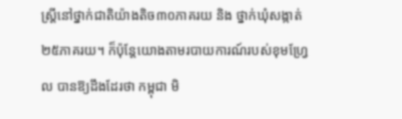ស្រ្តីនៅថ្នាក់ជាតិយ៉ាងតិច៣០ភាគរយ និង ថ្នាក់ឃុំសង្កាត់២៥ភាគរយ។ ក៏ប៉ុន្តែយោងតាមរបាយការណ៍របស់ខុមហ្រ្វែល បានឱ្យដឹងដែរថា កម្ពុជា មិ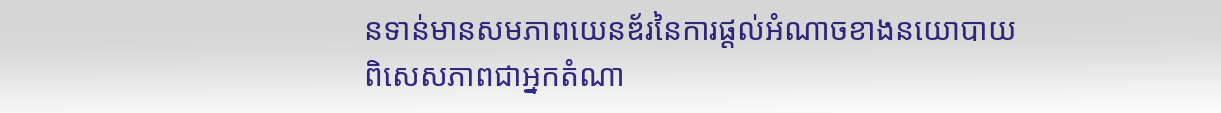នទាន់មានសមភាពយេនឌ័រនៃការផ្តល់អំណាចខាងនយោបាយ ពិសេសភាពជាអ្នកតំណា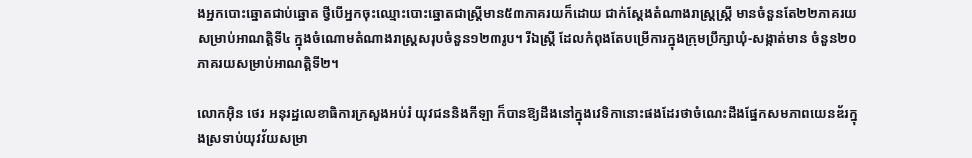ងអ្នកបោះឆ្នោតជាប់ឆ្នោត ថ្វីបើអ្នកចុះឈ្មោះបោះឆ្នោតជាស្ត្រីមាន៥៣ភាគរយក៏ដោយ ជាក់ស្ដែងតំណាងរាស្រ្តស្រ្តី មានចំនួនតែ២២ភាគរយសម្រាប់អាណត្តិទី៤ ក្នុងចំណោមតំណាងរាស្ដ្រសរុបចំនួន១២៣រូប។ រីឯស្រ្តី ដែលកំពុងតែបម្រើការក្នុងក្រុមបឹ្រក្សាឃុំ-សង្កាត់មាន ចំនួន២០ភាគរយសម្រាប់អាណត្តិទី២។

លោកអ៊ិន ថេរ អនុរដ្ឋលេខាធិការក្រសួងអប់រំ យុវជននិងកីឡា ក៏បានឱ្យដឹងនៅក្នុងវេទិកានោះផងដែរថាចំណេះដឹងផ្នែកសមភាពយេនឌ័រក្នុងស្រទាប់យុវវ័យសម្រា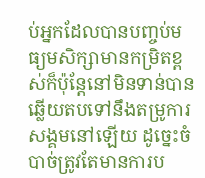ប់អ្នកដែលបានបញ្ចប់មធ្យមសិក្សាមានកម្រិតខ្ពស់ក៏ប៉ុន្តែនៅមិនទាន់បានឆ្លើយតបទៅនឹងតម្រូការសង្គមនៅឡើយ ដូច្នេះចំបាច់ត្រូវតែមានការប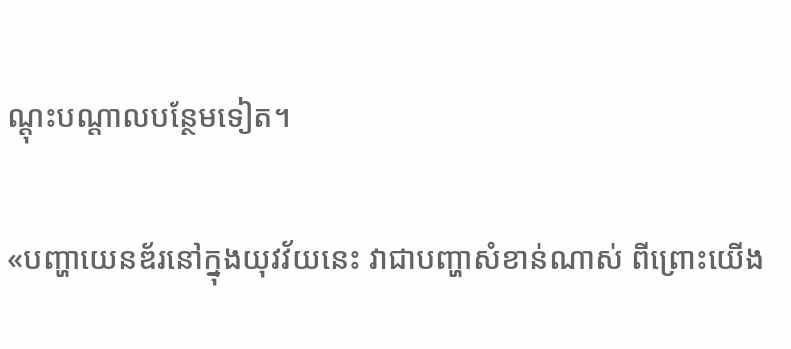ណ្តុះបណ្តាលបន្ថែមទៀត។

«បញ្ហាយេនឌ័រនៅក្នុងយុវវ័យនេះ វាជាបញ្ហាសំខាន់ណាស់ ពីព្រោះយើង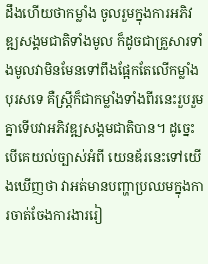ដឹងហើយថាកម្លាំង ចូលរួមក្នុងការអភិវឌ្ឍសង្គមជាតិទាំងមូល ក៏ដូចជាគ្រួសារទាំងមូលវាមិនមែនទៅពឹងផ្អែកតែលើកម្លាំង បុរសទេ គឺស្រ្តីក៏ជាកម្លាំងទាំងពីរនេះរួបរួមគ្នាទើបវាអភិវឌ្ឍសង្គមជាតិបាន។ ដូច្នេះបើគេយល់ច្បាស់អំពី យេនឌ័រនេះទៅយើងឃើញថា វាអត់មានបញ្ហាប្រឈមក្នុងការចាត់ចែងការងាររៀ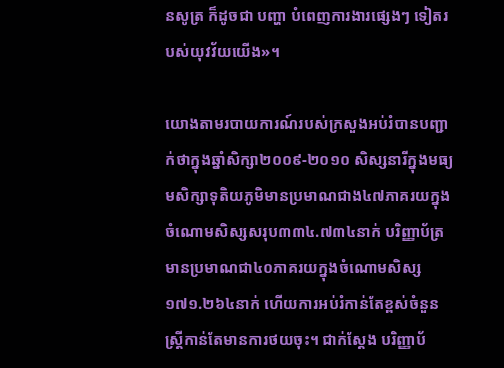នសូត្រ ក៏ដូចជា បញ្ហា បំពេញការងារផ្សេងៗ ទៀតរបស់យុវវ័យយើង»។

យោងតាមរបាយការណ៍របស់ក្រសួងអប់រំបានបញ្ជាក់ថាក្នុងឆ្នាំសិក្សា២០០៩-២០១០ សិស្សនារីក្នុងមធ្យមសិក្សាទុតិយភូមិមានប្រមាណជាង៤៧ភាគរយក្នុងចំណោមសិស្សសរុប៣៣៤.៧៣៤នាក់ បរិញ្ញាប័ត្រមានប្រមាណជា៤០ភាគរយក្នុងចំណោមសិស្ស១៧១.២៦៤នាក់ ហើយការអប់រំកាន់តែខ្ពស់ចំនួនស្រ្តីកាន់តែមានការថយចុះ។ ជាក់ស្តែង បរិញ្ញាប័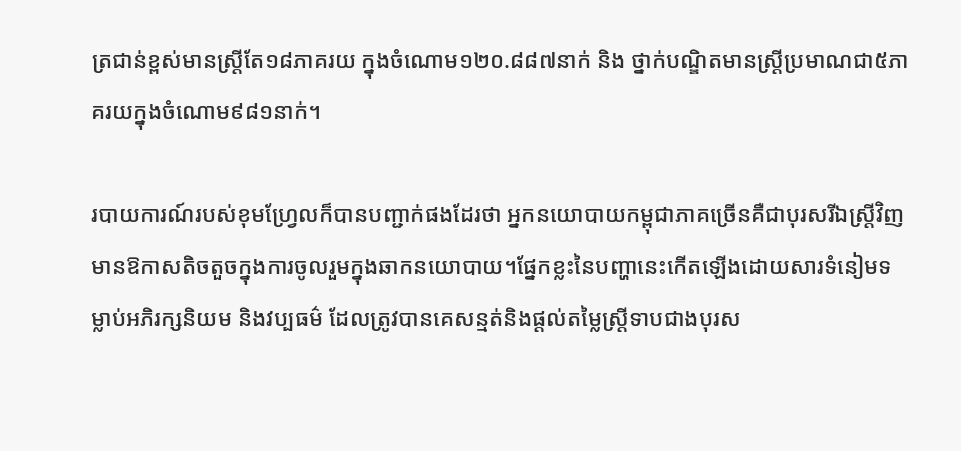ត្រជាន់ខ្ពស់មានស្រ្តីតែ១៨ភាគរយ ក្នុងចំណោម១២០.៨៨៧នាក់ និង ថ្នាក់បណ្ឌិតមានស្រ្តីប្រមាណជា៥ភាគរយក្នុងចំណោម៩៨១នាក់។

របាយការណ៍របស់ខុមហ្រ្វែលក៏បានបញ្ជាក់ផងដែរថា អ្នកនយោបាយកម្ពុជាភាគច្រើនគឺជាបុរសរីឯស្រ្តីវិញមានឱកាសតិចតួចក្នុងការចូលរួមក្នុងឆាកនយោបាយ។ផ្នែកខ្លះនៃបញ្ហានេះកើតឡើងដោយសារទំនៀមទម្លាប់អភិរក្សនិយម និងវប្បធម៌ ដែលត្រូវបានគេសន្មត់និងផ្តល់តម្លៃស្រ្តីទាបជាងបុរស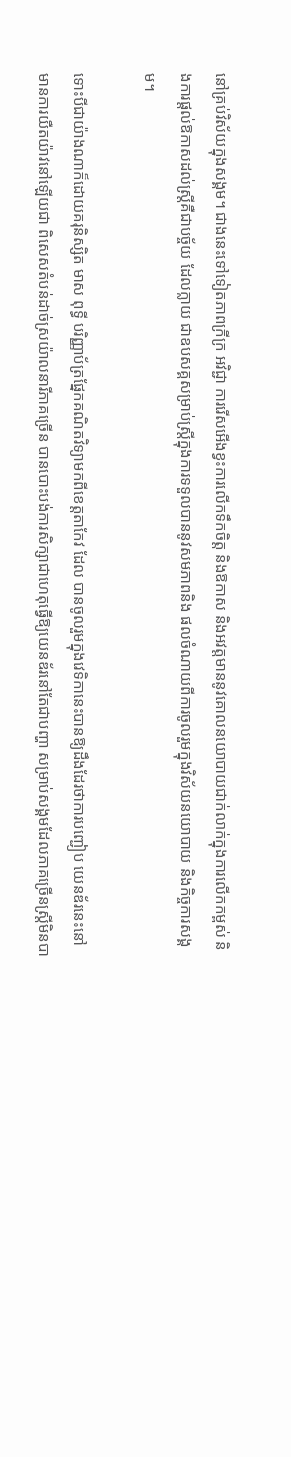នៅគ្រប់វិស័យក្នុងសង្គម។ ជាងនេះទៅទៀតភាពក្រីក្រ អវិជ្ជា ការរើសអើងខ្វះការលើកទឹកចិត្ត និងឱកាស និងអវត្តមាននូវគោលនយោបាយជាក់លាក់ក្នុងការលើកកម្ពស់ និងការផ្តល់ឱកាសដល់ស្រ្តីគឺជាបច្ច័យ ដែលក្លាយ ជាឧបសគ្គសម្រាប់ស្រ្តីក្នុងការទទួលបាននូវសមភាពនិង ផលចំណាយពីការចូលរួមក្នុងវិស័យនយោបាយ និងកិច្ចការសង្គម។

ទោះបីជាយ៉ាងណាក៏ដោយគរុនិស្សិត មាស ពុទ្ធី បរិញ្ញាប័ត្រផ្នែកគណិតវិទ្យាមកពីខេត្តតាកែវ ដែល បានចូលរួមក្នុងវេទិកានេះបានឱ្យដឹងដែរថាការបញ្ជៀប យេនឌ័រនេះនៅមានការយឺតយ៉ាវនៅឡើយជា ពិសេសតំបន់ដាច់ស្រយ៉ាលនារីភាគច្រើន បានបោះបង់ការសិក្សាជាហេតុធ្វើឱ្យយេនឌ័រនៅតែជាបញ្ហា សម្រាប់សង្គមដែលភាគច្រើនស្រ្តីមិនបា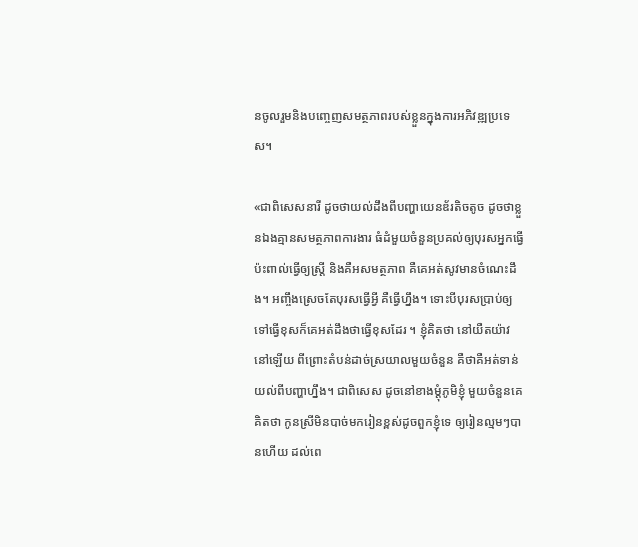នចូលរួមនិងបញ្ចេញសមត្ថភាពរបស់ខ្លួនក្នុងការអភិវឌ្ឍប្រទេស។

«ជាពិសេសនារី ដូចថាយល់ដឹងពីបញ្ហាយេនឌ័រតិចតូច ដូចថាខ្លួនឯងគ្មានសមត្ថភាពការងារ ធំដំមួយចំនួនប្រគល់ឲ្យបុរសអ្នកធ្វើប៉ះពាល់ធ្វើឲ្យស្រ្តី និងគឺអសមត្ថភាព គឺគេអត់សូវមានចំណេះដឹង។ អញ្ចឹងស្រេចតែបុរសធ្វើអ្វី គឺធ្វើហ្នឹង។ ទោះបីបុរសប្រាប់ឲ្យទៅធ្វើខុសក៏គេអត់ដឹងថាធ្វើខុសដែរ ។ ខ្ញុំគិតថា នៅយឺតយ៉ាវនៅឡើយ ពីព្រោះតំបន់ដាច់ស្រយាលមួយចំនួន គឺថាគឺអត់ទាន់យល់ពីបញ្ហាហ្នឹង។ ជាពិសេស ដូចនៅខាងម្តុំភូមិខ្ញុំ មួយចំនួនគេគិតថា កូនស្រីមិនបាច់មករៀនខ្ពស់ដូចពួកខ្ញុំទេ ឲ្យរៀនល្មមៗបានហើយ ដល់ពេ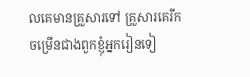លគេមានគ្រួសារទៅ គ្រួសារគេរីកចម្រើនជាងពួកខ្ញុំអ្នករៀនទៀ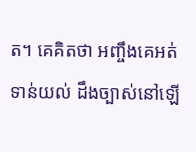ត។ គេគិតថា អញ្ចឹងគេអត់ទាន់យល់ ដឹងច្បាស់នៅឡើ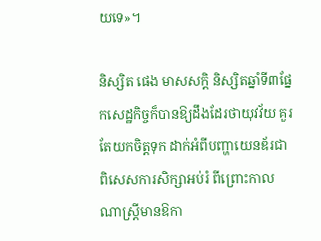យទេ»។

និស្សិត ផេង មាសសក្តិ និស្សិតឆ្នាំទី៣ផ្នែកសេដ្ឋកិច្ចក៏បានឱ្យដឹងដែរថាយុវវ័យ គួរតែយកចិត្តទុក ដាក់អំពីបញ្ហាយេនឌ័រជាពិសេសការសិក្សាអប់រំ ពីព្រោះកាលណាស្រ្តីមានឱកា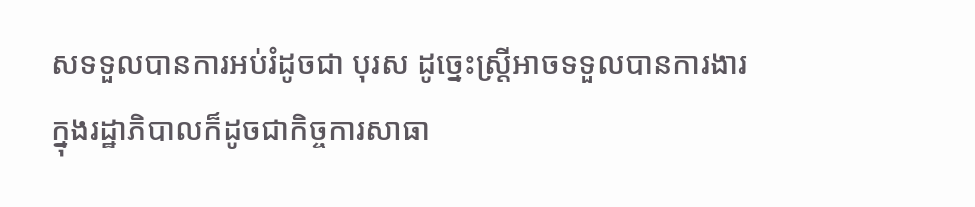សទទួលបានការអប់រំដូចជា បុរស ដូច្នេះស្រ្តីអាចទទួលបានការងារក្នុងរដ្ឋាភិបាលក៏ដូចជាកិច្ចការសាធា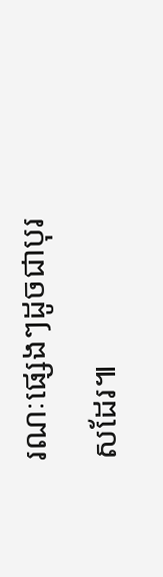រណៈផ្សេងៗដូចជាបុរសដែរ៕